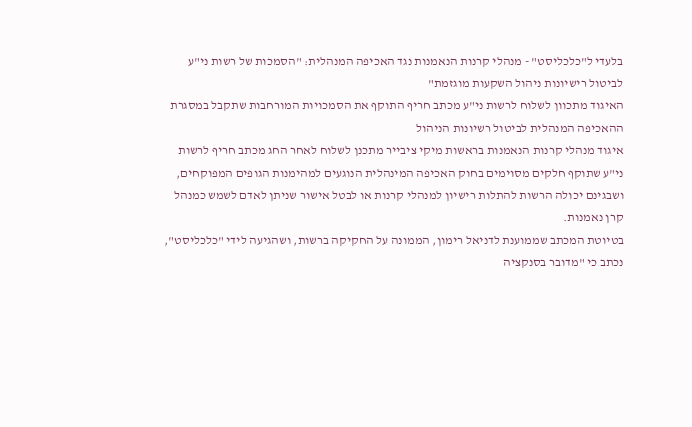בלעדי ל"כלכליסט" - מנהלי קרנות הנאמנות נגד האכיפה המנהלית: "הסמכות של רשות ני"ע לביטול רישיונות ניהול השקעות מוגזמת"
האיגוד מתכוון לשלוח לרשות ני"ע מכתב חריף התוקף את הסמכויות המורחבות שתקבל במסגרת ההאכיפה המנהלית לביטול רשיונות הניהול
איגוד מנהלי קרנות הנאמנות בראשות מיקי ציבייר מתכנן לשלוח לאחר החג מכתב חריף לרשות ני"ע שתוקף חלקים מסוימים בחוק האכיפה המינהלית הנוגעים למהימנות הגופים המפוקחים, ושבגינם יכולה הרשות להתלות רישיון למנהלי קרנות או לבטל אישור שניתן לאדם לשמש כמנהל קרן נאמנות.
בטיוטת המכתב שממוענת לדניאל רימון, הממונה על החקיקה ברשות, ושהגיעה לידי "כלכליסט", נכתב כי "מדובר בסנקציה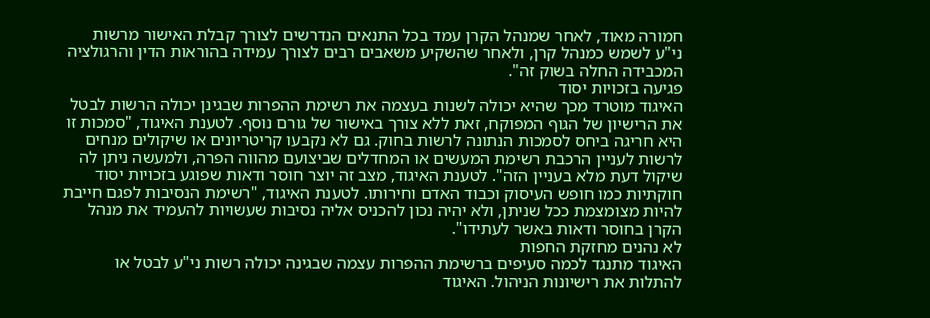חמורה מאוד, לאחר שמנהל הקרן עמד בכל התנאים הנדרשים לצורך קבלת האישור מרשות ני"ע לשמש כמנהל קרן, ולאחר שהשקיע משאבים רבים לצורך עמידה בהוראות הדין והרגולציה המכבידה החלה בשוק זה".
פגיעה בזכויות יסוד
האיגוד מוטרד מכך שהיא יכולה לשנות בעצמה את רשימת ההפרות שבגינן יכולה הרשות לבטל את הרישיון של הגוף המפוקח, זאת ללא צורך באישור של גורם נוסף. לטענת האיגוד, "סמכות זו היא חריגה ביחס לסמכות הנתונה לרשות בחוק. גם לא נקבעו קריטריונים או שיקולים מנחים לרשות לעניין הרכבת רשימת המעשים או המחדלים שביצועם מהווה הפרה, ולמעשה ניתן לה שיקול דעת מלא בעניין הזה". לטענת האיגוד, מצב זה יוצר חוסר ודאות שפוגע בזכויות יסוד חוקתיות כמו חופש העיסוק וכבוד האדם וחירותו. לטענת האיגוד, "רשימת הנסיבות לפגם חייבת להיות מצומצמת ככל שניתן, ולא יהיה נכון להכניס אליה נסיבות שעשויות להעמיד את מנהל הקרן בחוסר ודאות באשר לעתידו".
לא נהנים מחזקת החפות
האיגוד מתנגד לכמה סעיפים ברשימת ההפרות עצמה שבגינה יכולה רשות ני"ע לבטל או להתלות את רישיונות הניהול. האיגוד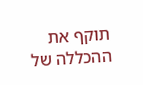תוקף את ההכללה של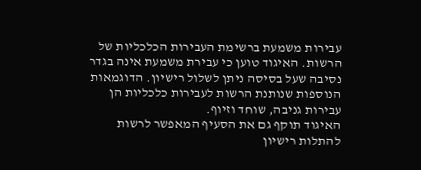עבירות משמעת ברשימת העבירות הכלכליות של הרשות. האיגוד טוען כי עבירת משמעת אינה בגדר נסיבה שעל בסיסה ניתן לשלול רישיון. הדוגמאות הנוספות שנותנת הרשות לעבירות כלכליות הן עבירות גניבה, שוחד וזיוף.
האיגוד תוקף גם את הסעיף המאפשר לרשות להתלות רישיון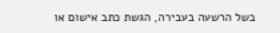בשל הרשעה בעבירה, הגשת כתב אישום או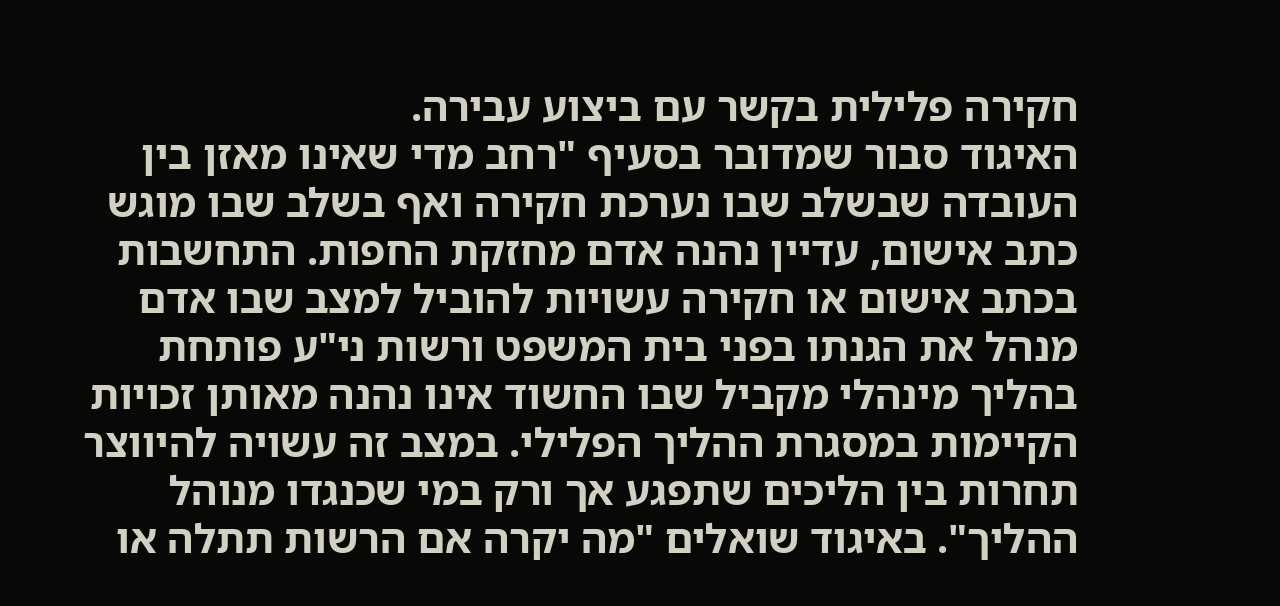חקירה פלילית בקשר עם ביצוע עבירה.
האיגוד סבור שמדובר בסעיף "רחב מדי שאינו מאזן בין העובדה שבשלב שבו נערכת חקירה ואף בשלב שבו מוגש כתב אישום, עדיין נהנה אדם מחזקת החפות. התחשבות בכתב אישום או חקירה עשויות להוביל למצב שבו אדם מנהל את הגנתו בפני בית המשפט ורשות ני"ע פותחת בהליך מינהלי מקביל שבו החשוד אינו נהנה מאותן זכויות הקיימות במסגרת ההליך הפלילי. במצב זה עשויה להיווצר תחרות בין הליכים שתפגע אך ורק במי שכנגדו מנוהל ההליך". באיגוד שואלים "מה יקרה אם הרשות תתלה או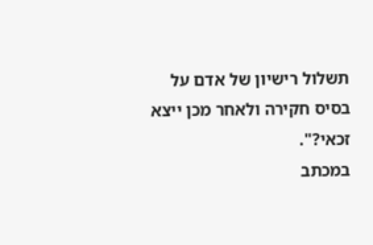תשלול רישיון של אדם על בסיס חקירה ולאחר מכן ייצא זכאי?".
במכתב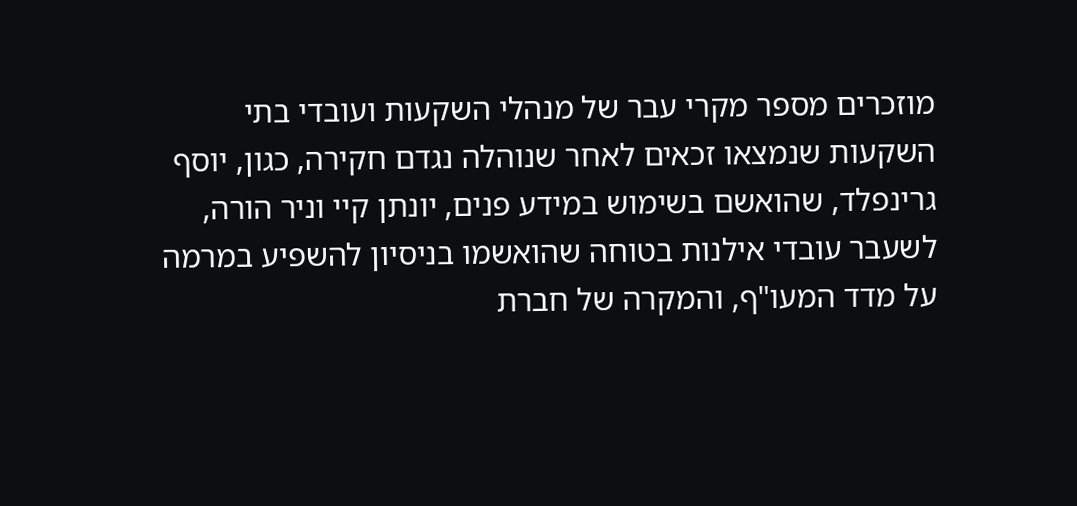מוזכרים מספר מקרי עבר של מנהלי השקעות ועובדי בתי השקעות שנמצאו זכאים לאחר שנוהלה נגדם חקירה, כגון, יוסף גרינפלד, שהואשם בשימוש במידע פנים, יונתן קיי וניר הורה, לשעבר עובדי אילנות בטוחה שהואשמו בניסיון להשפיע במרמה על מדד המעו"ף, והמקרה של חברת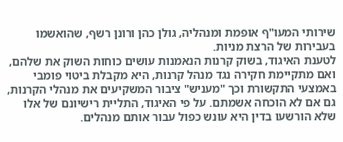שירותי המעו"ף אופמת ומנהליה, גולן כהן ורונן רשף, שהואשמו בעבירות של הרצת מניות.
לטענת האיגוד, בשוק קרנות הנאמנות עושים כוחות השוק את שלהם, ואם מתקיימת חקירה נגד מנהל קרנות, היא מקבלת ביטוי פומבי באמצעי התקשורת וכך "מעניש" ציבור המשקיעים את מנהלי הקרנות, גם אם לא הוכחה אשמתם. על פי האיגוד, התליית רישיונם של אלו שלא הורשעו בדין היא עונש כפול עבור אותם מנהלים.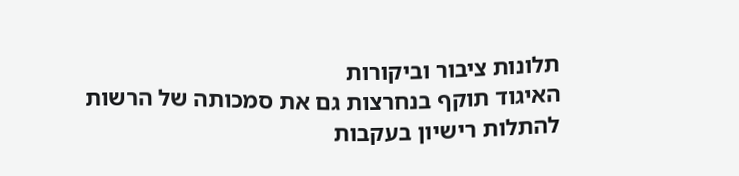תלונות ציבור וביקורות
האיגוד תוקף בנחרצות גם את סמכותה של הרשות להתלות רישיון בעקבות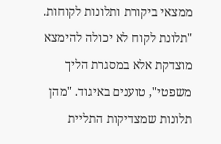ממצאי ביקורת ותלונות לקוחות. "תלונת לקוח לא יכולה להימצא מוצדקת אלא במסגרת הליך משפטי", טוענים באיגוד. "מהן תלונות שמצדיקות התליית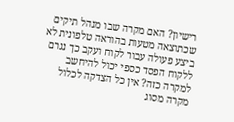רישיון? האם מקרה שבו מנהל תיקים שכתוצאה מטעות בהוראה טלפונית לא ביצע פעולה עבור לקוח ועקב כך נגרם ללקוח הפסד כספי יכול להיחשב למקרה כזה? אין כל הצדקה לכלול מקרה מסוג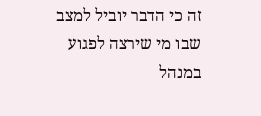זה כי הדבר יוביל למצב שבו מי שירצה לפגוע במנהל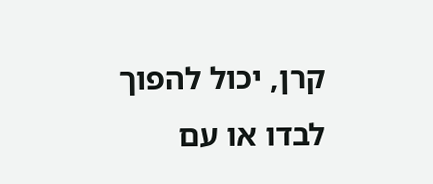קרן, יכול להפוך לבדו או עם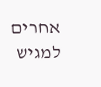אחרים למגיש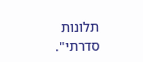תלונות סדרתי".